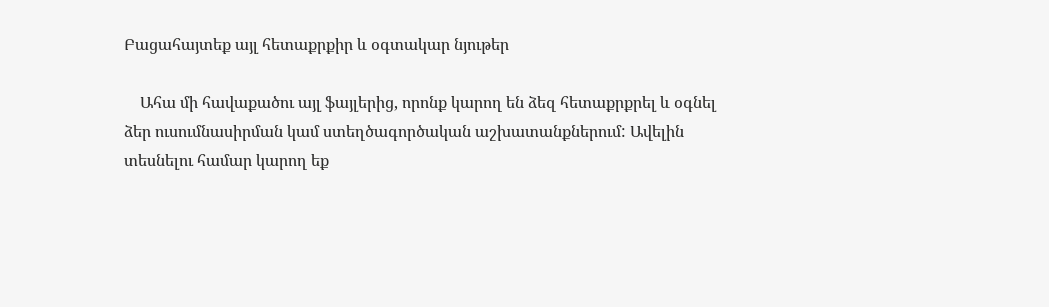Բացահայտեք այլ հետաքրքիր և օգտակար նյութեր

    Ահա մի հավաքածու այլ ֆայլերից, որոնք կարող են ձեզ հետաքրքրել և օգնել ձեր ուսումնասիրման կամ ստեղծագործական աշխատանքներում: Ավելին տեսնելու համար կարող եք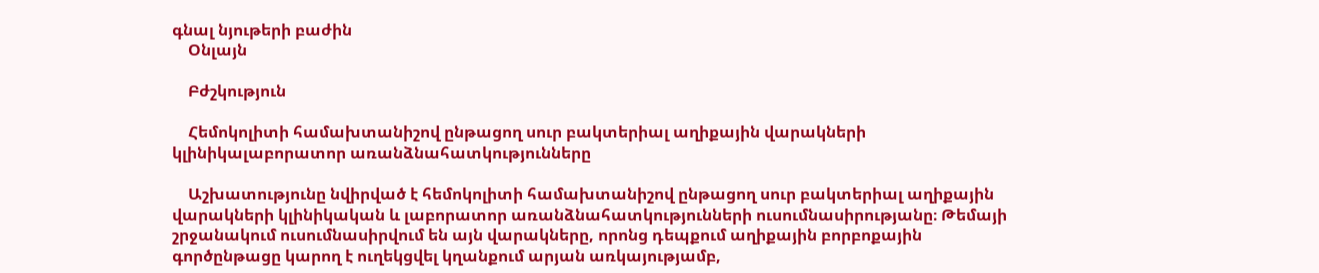գնալ նյութերի բաժին
    Օնլայն

    Բժշկություն

    Հեմոկոլիտի համախտանիշով ընթացող սուր բակտերիալ աղիքային վարակների կլինիկալաբորատոր առանձնահատկությունները

    Աշխատությունը նվիրված է հեմոկոլիտի համախտանիշով ընթացող սուր բակտերիալ աղիքային վարակների կլինիկական և լաբորատոր առանձնահատկությունների ուսումնասիրությանը։ Թեմայի շրջանակում ուսումնասիրվում են այն վարակները, որոնց դեպքում աղիքային բորբոքային գործընթացը կարող է ուղեկցվել կղանքում արյան առկայությամբ,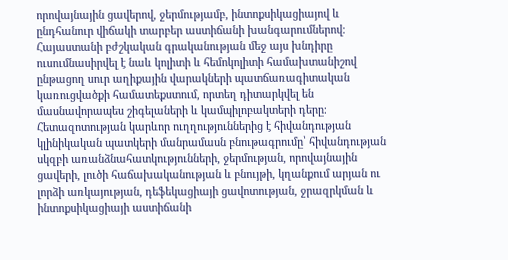որովայնային ցավերով, ջերմությամբ, ինտոքսիկացիայով և ընդհանուր վիճակի տարբեր աստիճանի խանգարումներով։ Հայաստանի բժշկական գրականության մեջ այս խնդիրը ուսումնասիրվել է նաև կոլիտի և հեմոկոլիտի համախտանիշով ընթացող սուր աղիքային վարակների պատճառագիտական կառուցվածքի համատեքստում, որտեղ դիտարկվել են մասնավորապես շիգելաների և կամպիլոբակտերի դերը։ Հետազոտության կարևոր ուղղություններից է հիվանդության կլինիկական պատկերի մանրամասն բնութագրումը՝ հիվանդության սկզբի առանձնահատկությունների, ջերմության, որովայնային ցավերի, լուծի հաճախականության և բնույթի, կղանքում արյան ու լորձի առկայության, դեֆեկացիայի ցավոտության, ջրազրկման և ինտոքսիկացիայի աստիճանի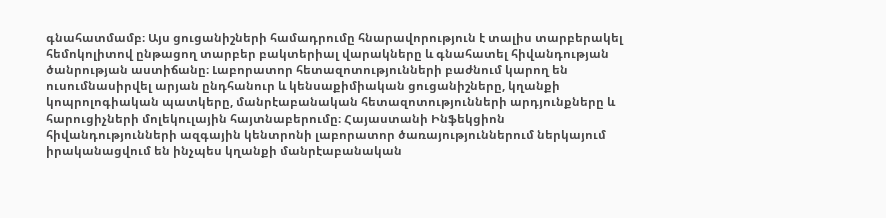գնահատմամբ։ Այս ցուցանիշների համադրումը հնարավորություն է տալիս տարբերակել հեմոկոլիտով ընթացող տարբեր բակտերիալ վարակները և գնահատել հիվանդության ծանրության աստիճանը։ Լաբորատոր հետազոտությունների բաժնում կարող են ուսումնասիրվել արյան ընդհանուր և կենսաքիմիական ցուցանիշները, կղանքի կոպրոլոգիական պատկերը, մանրէաբանական հետազոտությունների արդյունքները և հարուցիչների մոլեկուլային հայտնաբերումը։ Հայաստանի Ինֆեկցիոն հիվանդությունների ազգային կենտրոնի լաբորատոր ծառայություններում ներկայում իրականացվում են ինչպես կղանքի մանրէաբանական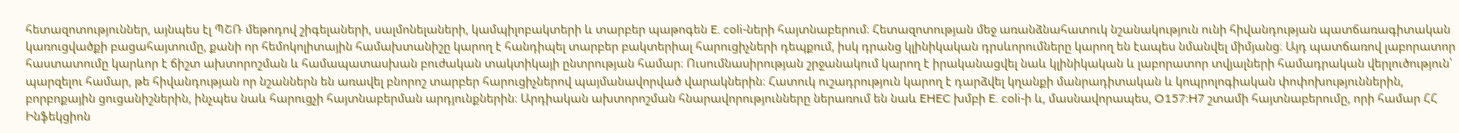հետազոտություններ, այնպես էլ ՊՇՌ մեթոդով շիգելաների, սալմոնելաների, կամպիլոբակտերի և տարբեր պաթոգեն E. coli-ների հայտնաբերում։ Հետազոտության մեջ առանձնահատուկ նշանակություն ունի հիվանդության պատճառագիտական կառուցվածքի բացահայտումը, քանի որ հեմոկոլիտային համախտանիշը կարող է հանդիպել տարբեր բակտերիալ հարուցիչների դեպքում, իսկ դրանց կլինիկական դրսևորումները կարող են էապես նմանվել միմյանց։ Այդ պատճառով լաբորատոր հաստատումը կարևոր է ճիշտ ախտորոշման և համապատասխան բուժական տակտիկայի ընտրության համար։ Ուսումնասիրության շրջանակում կարող է իրականացվել նաև կլինիկական և լաբորատոր տվյալների համադրական վերլուծություն՝ պարզելու համար, թե հիվանդության որ նշաններն են առավել բնորոշ տարբեր հարուցիչներով պայմանավորված վարակներին։ Հատուկ ուշադրություն կարող է դարձվել կղանքի մանրադիտական և կոպրոլոգիական փոփոխություններին, բորբոքային ցուցանիշներին, ինչպես նաև հարուցչի հայտնաբերման արդյունքներին։ Արդիական ախտորոշման հնարավորությունները ներառում են նաև EHEC խմբի E. coli-ի և, մասնավորապես, O157:H7 շտամի հայտնաբերումը, որի համար ՀՀ Ինֆեկցիոն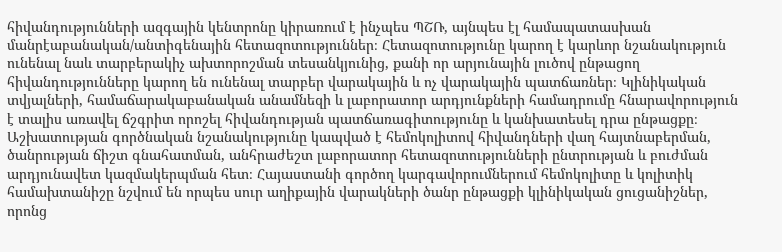հիվանդությունների ազգային կենտրոնը կիրառում է ինչպես ՊՇՌ, այնպես էլ համապատասխան մանրէաբանական/անտիգենային հետազոտություններ։ Հետազոտությունը կարող է կարևոր նշանակություն ունենալ նաև տարբերակիչ ախտորոշման տեսանկյունից, քանի որ արյունային լուծով ընթացող հիվանդությունները կարող են ունենալ տարբեր վարակային և ոչ վարակային պատճառներ։ Կլինիկական տվյալների, համաճարակաբանական անամնեզի և լաբորատոր արդյունքների համադրումը հնարավորություն է տալիս առավել ճշգրիտ որոշել հիվանդության պատճառագիտությունը և կանխատեսել դրա ընթացքը։ Աշխատության գործնական նշանակությունը կապված է հեմոկոլիտով հիվանդների վաղ հայտնաբերման, ծանրության ճիշտ գնահատման, անհրաժեշտ լաբորատոր հետազոտությունների ընտրության և բուժման արդյունավետ կազմակերպման հետ։ Հայաստանի գործող կարգավորումներում հեմոկոլիտը և կոլիտիկ համախտանիշը նշվում են որպես սուր աղիքային վարակների ծանր ընթացքի կլինիկական ցուցանիշներ, որոնց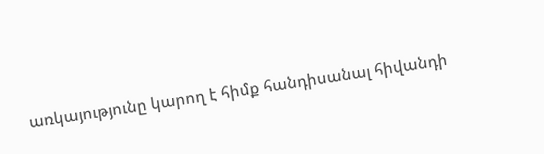առկայությունը կարող է հիմք հանդիսանալ հիվանդի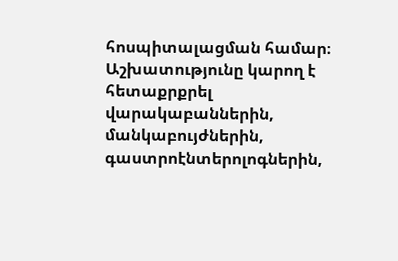հոսպիտալացման համար։ Աշխատությունը կարող է հետաքրքրել վարակաբաններին, մանկաբույժներին, գաստրոէնտերոլոգներին,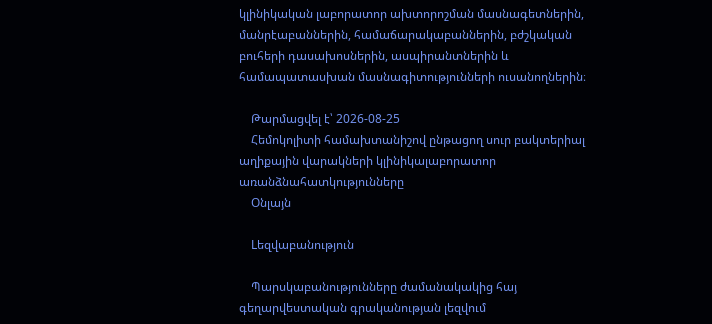կլինիկական լաբորատոր ախտորոշման մասնագետներին, մանրէաբաններին, համաճարակաբաններին, բժշկական բուհերի դասախոսներին, ասպիրանտներին և համապատասխան մասնագիտությունների ուսանողներին։

    Թարմացվել է՝ 2026-08-25
    Հեմոկոլիտի համախտանիշով ընթացող սուր բակտերիալ աղիքային վարակների կլինիկալաբորատոր առանձնահատկությունները
    Օնլայն

    Lեզվաբանություն

    Պարսկաբանությունները ժամանակակից հայ գեղարվեստական գրականության լեզվում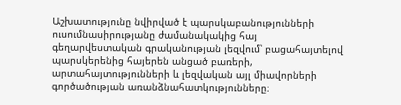Աշխատությունը նվիրված է պարսկաբանությունների ուսումնասիրությանը ժամանակակից հայ գեղարվեստական գրականության լեզվում՝ բացահայտելով պարսկերենից հայերեն անցած բառերի, արտահայտությունների և լեզվական այլ միավորների գործածության առանձնահատկությունները։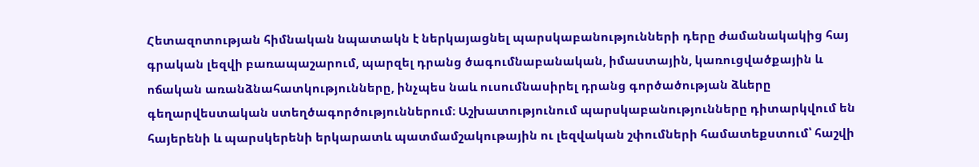Հետազոտության հիմնական նպատակն է ներկայացնել պարսկաբանությունների դերը ժամանակակից հայ գրական լեզվի բառապաշարում, պարզել դրանց ծագումնաբանական, իմաստային, կառուցվածքային և ոճական առանձնահատկությունները, ինչպես նաև ուսումնասիրել դրանց գործածության ձևերը գեղարվեստական ստեղծագործություններում։ Աշխատությունում պարսկաբանությունները դիտարկվում են հայերենի և պարսկերենի երկարատև պատմամշակութային ու լեզվական շփումների համատեքստում՝ հաշվի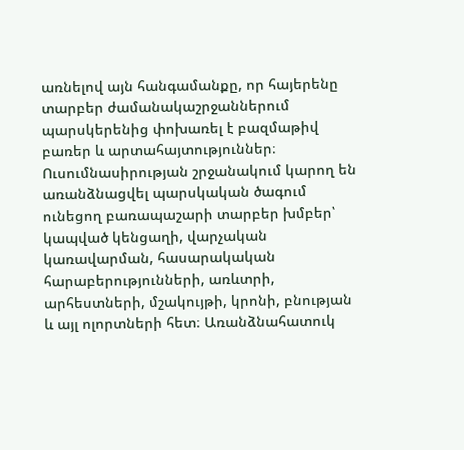առնելով այն հանգամանքը, որ հայերենը տարբեր ժամանակաշրջաններում պարսկերենից փոխառել է բազմաթիվ բառեր և արտահայտություններ։ Ուսումնասիրության շրջանակում կարող են առանձնացվել պարսկական ծագում ունեցող բառապաշարի տարբեր խմբեր՝ կապված կենցաղի, վարչական կառավարման, հասարակական հարաբերությունների, առևտրի, արհեստների, մշակույթի, կրոնի, բնության և այլ ոլորտների հետ։ Առանձնահատուկ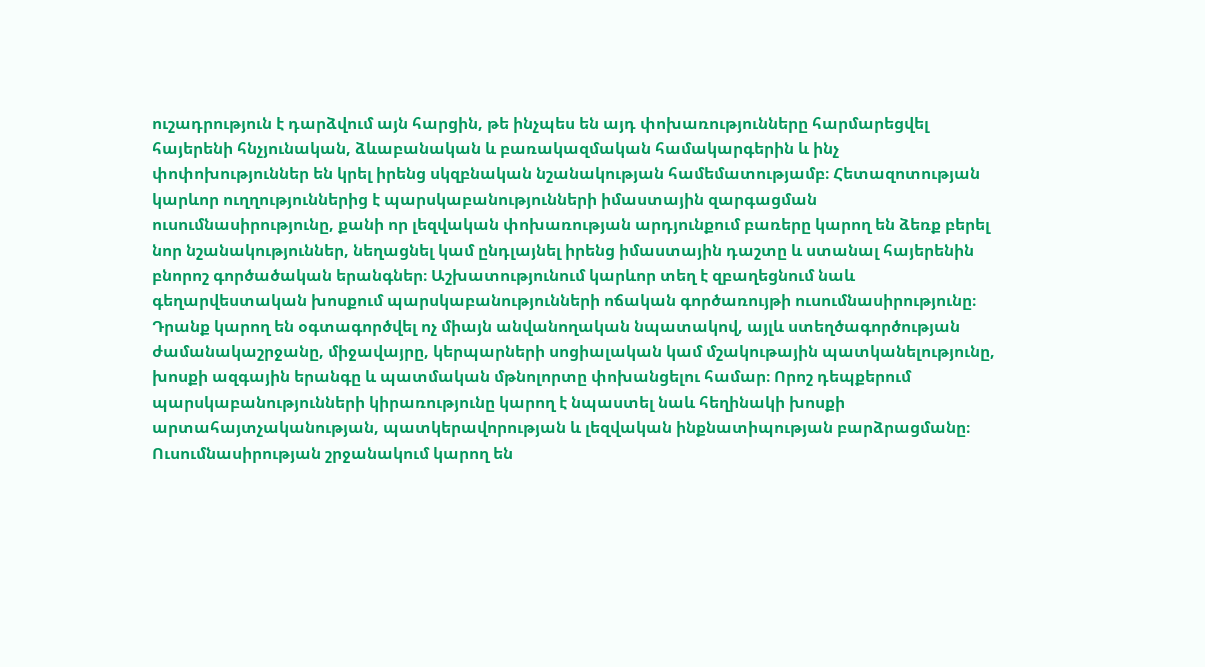ուշադրություն է դարձվում այն հարցին, թե ինչպես են այդ փոխառությունները հարմարեցվել հայերենի հնչյունական, ձևաբանական և բառակազմական համակարգերին և ինչ փոփոխություններ են կրել իրենց սկզբնական նշանակության համեմատությամբ։ Հետազոտության կարևոր ուղղություններից է պարսկաբանությունների իմաստային զարգացման ուսումնասիրությունը, քանի որ լեզվական փոխառության արդյունքում բառերը կարող են ձեռք բերել նոր նշանակություններ, նեղացնել կամ ընդլայնել իրենց իմաստային դաշտը և ստանալ հայերենին բնորոշ գործածական երանգներ։ Աշխատությունում կարևոր տեղ է զբաղեցնում նաև գեղարվեստական խոսքում պարսկաբանությունների ոճական գործառույթի ուսումնասիրությունը։ Դրանք կարող են օգտագործվել ոչ միայն անվանողական նպատակով, այլև ստեղծագործության ժամանակաշրջանը, միջավայրը, կերպարների սոցիալական կամ մշակութային պատկանելությունը, խոսքի ազգային երանգը և պատմական մթնոլորտը փոխանցելու համար։ Որոշ դեպքերում պարսկաբանությունների կիրառությունը կարող է նպաստել նաև հեղինակի խոսքի արտահայտչականության, պատկերավորության և լեզվական ինքնատիպության բարձրացմանը։ Ուսումնասիրության շրջանակում կարող են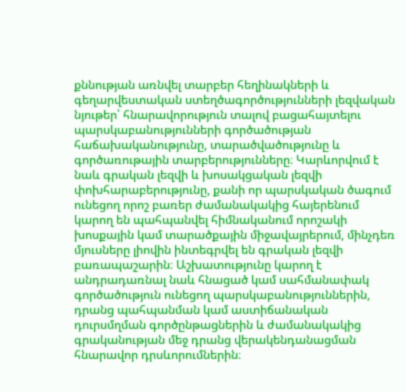քննության առնվել տարբեր հեղինակների և գեղարվեստական ստեղծագործությունների լեզվական նյութեր՝ հնարավորություն տալով բացահայտելու պարսկաբանությունների գործածության հաճախականությունը, տարածվածությունը և գործառութային տարբերությունները։ Կարևորվում է նաև գրական լեզվի և խոսակցական լեզվի փոխհարաբերությունը, քանի որ պարսկական ծագում ունեցող որոշ բառեր ժամանակակից հայերենում կարող են պահպանվել հիմնականում որոշակի խոսքային կամ տարածքային միջավայրերում, մինչդեռ մյուսները լիովին ինտեգրվել են գրական լեզվի բառապաշարին։ Աշխատությունը կարող է անդրադառնալ նաև հնացած կամ սահմանափակ գործածություն ունեցող պարսկաբանություններին, դրանց պահպանման կամ աստիճանական դուրսմղման գործընթացներին և ժամանակակից գրականության մեջ դրանց վերակենդանացման հնարավոր դրսևորումներին։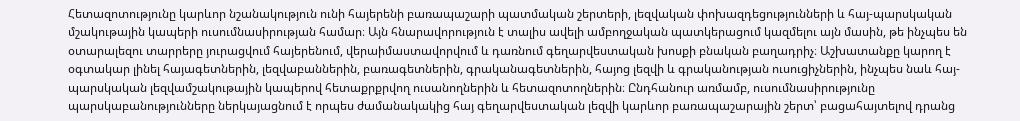Հետազոտությունը կարևոր նշանակություն ունի հայերենի բառապաշարի պատմական շերտերի, լեզվական փոխազդեցությունների և հայ-պարսկական մշակութային կապերի ուսումնասիրության համար։ Այն հնարավորություն է տալիս ավելի ամբողջական պատկերացում կազմելու այն մասին, թե ինչպես են օտարալեզու տարրերը յուրացվում հայերենում, վերաիմաստավորվում և դառնում գեղարվեստական խոսքի բնական բաղադրիչ։ Աշխատանքը կարող է օգտակար լինել հայագետներին, լեզվաբաններին, բառագետներին, գրականագետներին, հայոց լեզվի և գրականության ուսուցիչներին, ինչպես նաև հայ-պարսկական լեզվամշակութային կապերով հետաքրքրվող ուսանողներին և հետազոտողներին։ Ընդհանուր առմամբ, ուսումնասիրությունը պարսկաբանությունները ներկայացնում է որպես ժամանակակից հայ գեղարվեստական լեզվի կարևոր բառապաշարային շերտ՝ բացահայտելով դրանց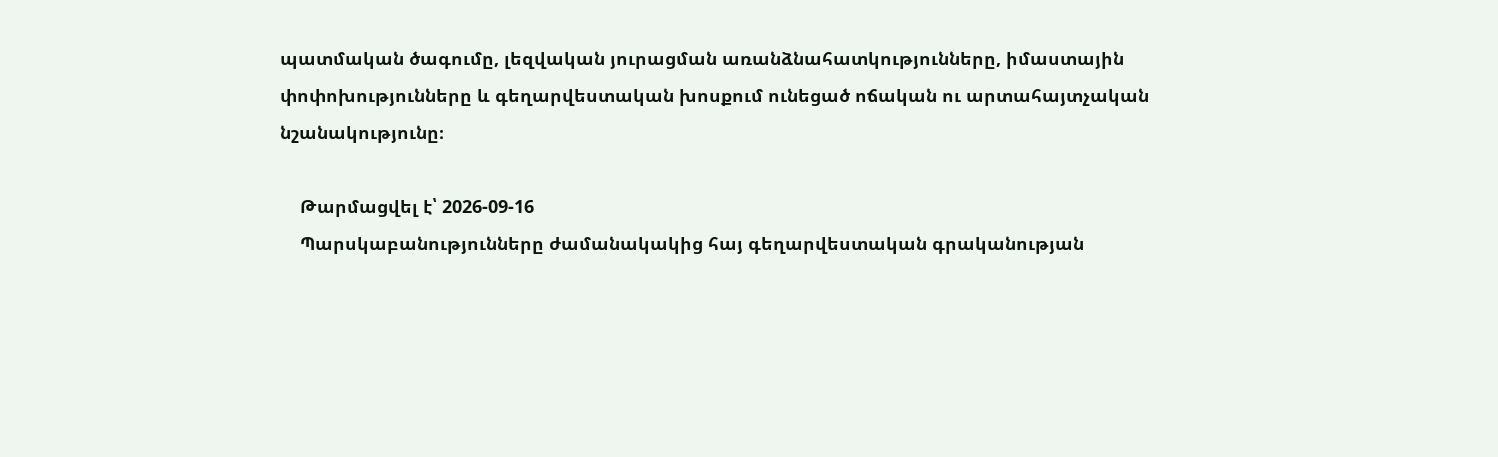պատմական ծագումը, լեզվական յուրացման առանձնահատկությունները, իմաստային փոփոխությունները և գեղարվեստական խոսքում ունեցած ոճական ու արտահայտչական նշանակությունը։

    Թարմացվել է՝ 2026-09-16
    Պարսկաբանությունները ժամանակակից հայ գեղարվեստական գրականության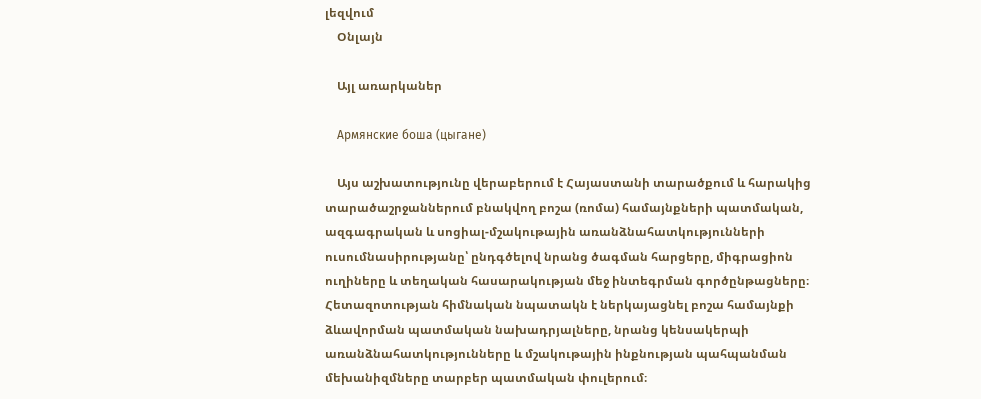լեզվում
    Օնլայն

    Այլ առարկաներ

    Армянские боша (цыгане)

    Այս աշխատությունը վերաբերում է Հայաստանի տարածքում և հարակից տարածաշրջաններում բնակվող բոշա (ռոմա) համայնքների պատմական, ազգագրական և սոցիալ-մշակութային առանձնահատկությունների ուսումնասիրությանը՝ ընդգծելով նրանց ծագման հարցերը, միգրացիոն ուղիները և տեղական հասարակության մեջ ինտեգրման գործընթացները։ Հետազոտության հիմնական նպատակն է ներկայացնել բոշա համայնքի ձևավորման պատմական նախադրյալները, նրանց կենսակերպի առանձնահատկությունները և մշակութային ինքնության պահպանման մեխանիզմները տարբեր պատմական փուլերում։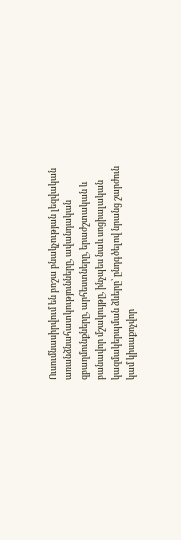Ուսումնասիրվում են բոշա բնակչության լեզվական առանձնահատկությունները, ավանդական զբաղմունքները, արհեստները, երաժշտական և բանավոր մշակույթը, ինչպես նաև սոցիալական կազմակերպման ձևերը՝ ընդգծելով նրանց շարժուն կամ կիսաքոչվոր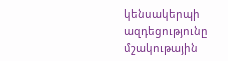կենսակերպի ազդեցությունը մշակութային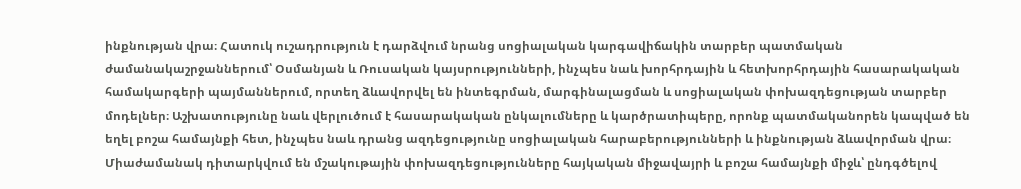ինքնության վրա։ Հատուկ ուշադրություն է դարձվում նրանց սոցիալական կարգավիճակին տարբեր պատմական ժամանակաշրջաններում՝ Օսմանյան և Ռուսական կայսրությունների, ինչպես նաև խորհրդային և հետխորհրդային հասարակական համակարգերի պայմաններում, որտեղ ձևավորվել են ինտեգրման, մարգինալացման և սոցիալական փոխազդեցության տարբեր մոդելներ։ Աշխատությունը նաև վերլուծում է հասարակական ընկալումները և կարծրատիպերը, որոնք պատմականորեն կապված են եղել բոշա համայնքի հետ, ինչպես նաև դրանց ազդեցությունը սոցիալական հարաբերությունների և ինքնության ձևավորման վրա։ Միաժամանակ դիտարկվում են մշակութային փոխազդեցությունները հայկական միջավայրի և բոշա համայնքի միջև՝ ընդգծելով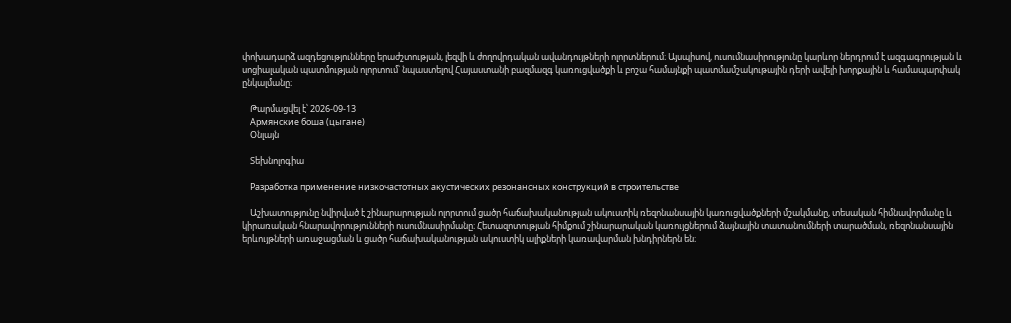փոխադարձ ազդեցությունները երաժշտության, լեզվի և ժողովրդական ավանդույթների ոլորտներում։ Այսպիսով, ուսումնասիրությունը կարևոր ներդրում է ազգագրության և սոցիալական պատմության ոլորտում՝ նպաստելով Հայաստանի բազմազգ կառուցվածքի և բոշա համայնքի պատմամշակութային դերի ավելի խորքային և համապարփակ ընկալմանը։

    Թարմացվել է՝ 2026-09-13
    Армянские боша (цыгане)
    Օնլայն

    Տեխնոլոգիա

    Разработка применение низкочастотных акустических резонансных конструкций в строительстве

    Աշխատությունը նվիրված է շինարարության ոլորտում ցածր հաճախականության ակուստիկ ռեզոնանսային կառուցվածքների մշակմանը, տեսական հիմնավորմանը և կիրառական հնարավորությունների ուսումնասիրմանը։ Հետազոտության հիմքում շինարարական կառույցներում ձայնային տատանումների տարածման, ռեզոնանսային երևույթների առաջացման և ցածր հաճախականության ակուստիկ ալիքների կառավարման խնդիրներն են։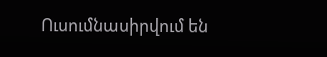Ուսումնասիրվում են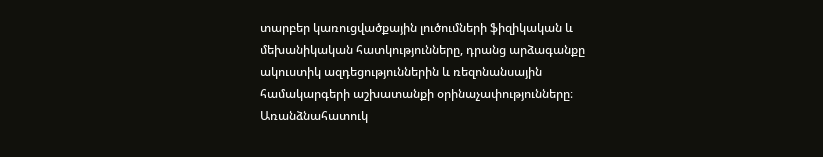տարբեր կառուցվածքային լուծումների ֆիզիկական և մեխանիկական հատկությունները, դրանց արձագանքը ակուստիկ ազդեցություններին և ռեզոնանսային համակարգերի աշխատանքի օրինաչափությունները։ Առանձնահատուկ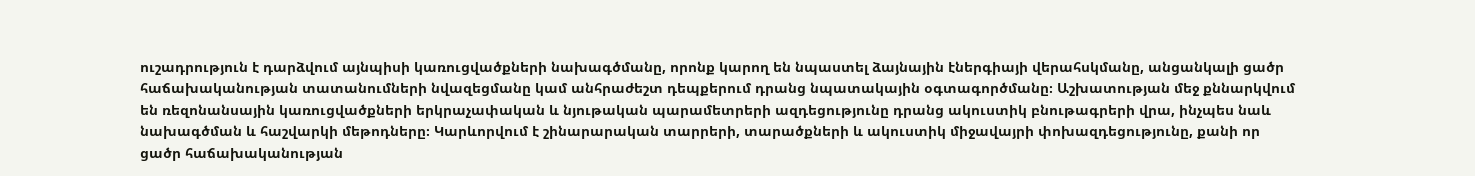ուշադրություն է դարձվում այնպիսի կառուցվածքների նախագծմանը, որոնք կարող են նպաստել ձայնային էներգիայի վերահսկմանը, անցանկալի ցածր հաճախականության տատանումների նվազեցմանը կամ անհրաժեշտ դեպքերում դրանց նպատակային օգտագործմանը։ Աշխատության մեջ քննարկվում են ռեզոնանսային կառուցվածքների երկրաչափական և նյութական պարամետրերի ազդեցությունը դրանց ակուստիկ բնութագրերի վրա, ինչպես նաև նախագծման և հաշվարկի մեթոդները։ Կարևորվում է շինարարական տարրերի, տարածքների և ակուստիկ միջավայրի փոխազդեցությունը, քանի որ ցածր հաճախականության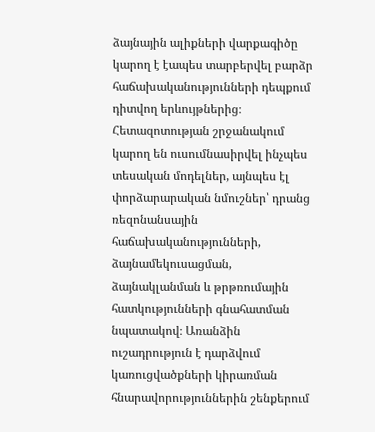ձայնային ալիքների վարքագիծը կարող է էապես տարբերվել բարձր հաճախականությունների դեպքում դիտվող երևույթներից։ Հետազոտության շրջանակում կարող են ուսումնասիրվել ինչպես տեսական մոդելներ, այնպես էլ փորձարարական նմուշներ՝ դրանց ռեզոնանսային հաճախականությունների, ձայնամեկուսացման, ձայնակլանման և թրթռումային հատկությունների գնահատման նպատակով։ Առանձին ուշադրություն է դարձվում կառուցվածքների կիրառման հնարավորություններին շենքերում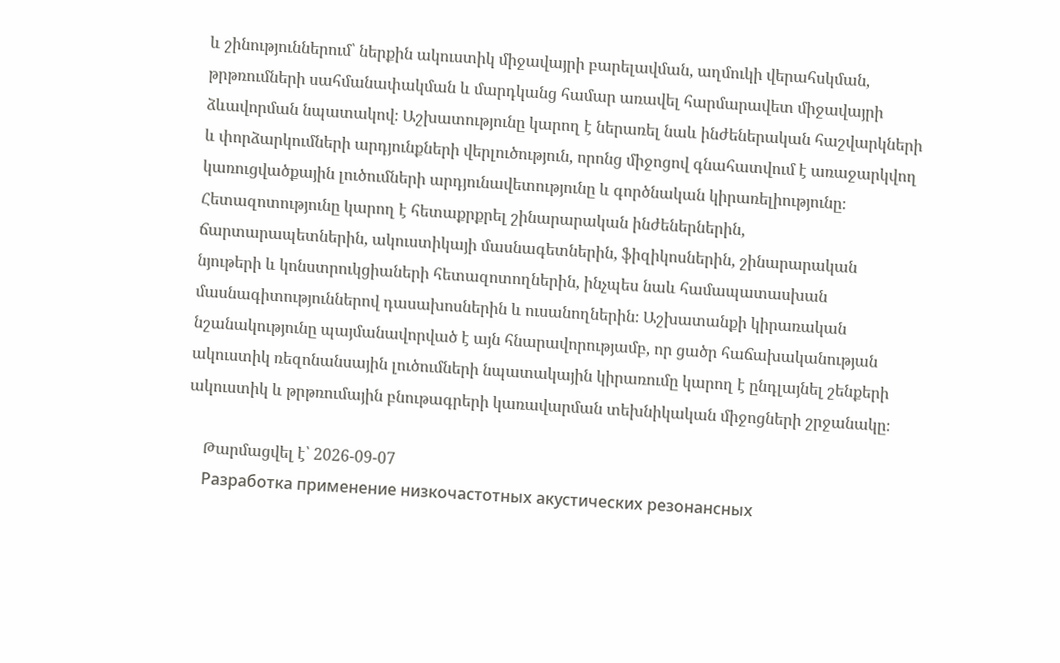և շինություններում՝ ներքին ակուստիկ միջավայրի բարելավման, աղմուկի վերահսկման, թրթռումների սահմանափակման և մարդկանց համար առավել հարմարավետ միջավայրի ձևավորման նպատակով։ Աշխատությունը կարող է ներառել նաև ինժեներական հաշվարկների և փորձարկումների արդյունքների վերլուծություն, որոնց միջոցով գնահատվում է առաջարկվող կառուցվածքային լուծումների արդյունավետությունը և գործնական կիրառելիությունը։ Հետազոտությունը կարող է հետաքրքրել շինարարական ինժեներներին, ճարտարապետներին, ակուստիկայի մասնագետներին, ֆիզիկոսներին, շինարարական նյութերի և կոնստրուկցիաների հետազոտողներին, ինչպես նաև համապատասխան մասնագիտություններով դասախոսներին և ուսանողներին։ Աշխատանքի կիրառական նշանակությունը պայմանավորված է այն հնարավորությամբ, որ ցածր հաճախականության ակուստիկ ռեզոնանսային լուծումների նպատակային կիրառումը կարող է ընդլայնել շենքերի ակուստիկ և թրթռումային բնութագրերի կառավարման տեխնիկական միջոցների շրջանակը։

    Թարմացվել է՝ 2026-09-07
    Разработка применение низкочастотных акустических резонансных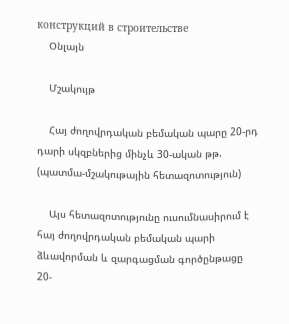конструкций в строительстве
    Օնլայն

    Մշակույթ

    Հայ ժողովրդական բեմական պարը 20-րդ դարի սկզբներից մինչև 30-ական թթ. (պատմա-մշակութային հետազոտություն)

    Այս հետազոտությունը ուսումնասիրում է հայ ժողովրդական բեմական պարի ձևավորման և զարգացման գործընթացը 20-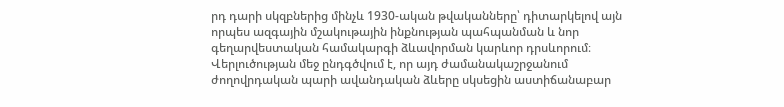րդ դարի սկզբներից մինչև 1930-ական թվականները՝ դիտարկելով այն որպես ազգային մշակութային ինքնության պահպանման և նոր գեղարվեստական համակարգի ձևավորման կարևոր դրսևորում։ Վերլուծության մեջ ընդգծվում է, որ այդ ժամանակաշրջանում ժողովրդական պարի ավանդական ձևերը սկսեցին աստիճանաբար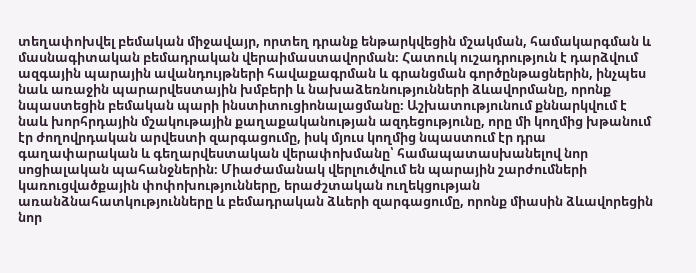տեղափոխվել բեմական միջավայր, որտեղ դրանք ենթարկվեցին մշակման, համակարգման և մասնագիտական բեմադրական վերաիմաստավորման։ Հատուկ ուշադրություն է դարձվում ազգային պարային ավանդույթների հավաքագրման և գրանցման գործընթացներին, ինչպես նաև առաջին պարարվեստային խմբերի և նախաձեռնությունների ձևավորմանը, որոնք նպաստեցին բեմական պարի ինստիտուցիոնալացմանը։ Աշխատությունում քննարկվում է նաև խորհրդային մշակութային քաղաքականության ազդեցությունը, որը մի կողմից խթանում էր ժողովրդական արվեստի զարգացումը, իսկ մյուս կողմից նպաստում էր դրա գաղափարական և գեղարվեստական վերափոխմանը՝ համապատասխանելով նոր սոցիալական պահանջներին։ Միաժամանակ վերլուծվում են պարային շարժումների կառուցվածքային փոփոխությունները, երաժշտական ուղեկցության առանձնահատկությունները և բեմադրական ձևերի զարգացումը, որոնք միասին ձևավորեցին նոր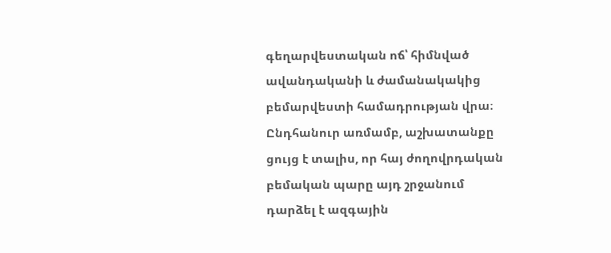գեղարվեստական ոճ՝ հիմնված ավանդականի և ժամանակակից բեմարվեստի համադրության վրա։ Ընդհանուր առմամբ, աշխատանքը ցույց է տալիս, որ հայ ժողովրդական բեմական պարը այդ շրջանում դարձել է ազգային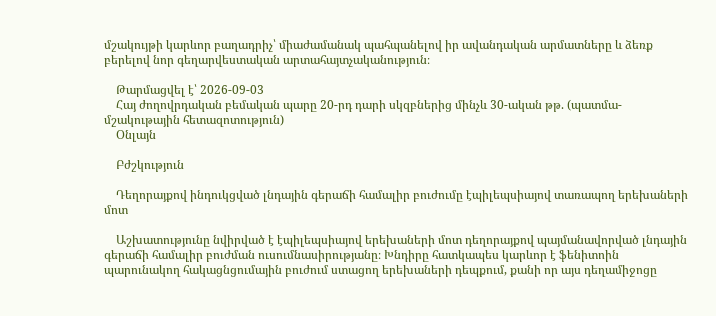մշակույթի կարևոր բաղադրիչ՝ միաժամանակ պահպանելով իր ավանդական արմատները և ձեռք բերելով նոր գեղարվեստական արտահայտչականություն։

    Թարմացվել է՝ 2026-09-03
    Հայ ժողովրդական բեմական պարը 20-րդ դարի սկզբներից մինչև 30-ական թթ. (պատմա-մշակութային հետազոտություն)
    Օնլայն

    Բժշկություն

    Դեղորայքով ինդուկցված լնդային գերաճի համալիր բուժումը էպիլեպսիայով տառապող երեխաների մոտ

    Աշխատությունը նվիրված է էպիլեպսիայով երեխաների մոտ դեղորայքով պայմանավորված լնդային գերաճի համալիր բուժման ուսումնասիրությանը։ Խնդիրը հատկապես կարևոր է ֆենիտոին պարունակող հակացնցումային բուժում ստացող երեխաների դեպքում, քանի որ այս դեղամիջոցը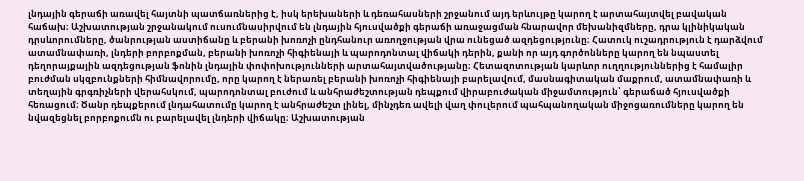լնդային գերաճի առավել հայտնի պատճառներից է, իսկ երեխաների և դեռահասների շրջանում այդ երևույթը կարող է արտահայտվել բավական հաճախ։ Աշխատության շրջանակում ուսումնասիրվում են լնդային հյուսվածքի գերաճի առաջացման հնարավոր մեխանիզմները, դրա կլինիկական դրսևորումները, ծանրության աստիճանը և բերանի խոռոչի ընդհանուր առողջության վրա ունեցած ազդեցությունը։ Հատուկ ուշադրություն է դարձվում ատամնափառի, լնդերի բորբոքման, բերանի խոռոչի հիգիենայի և պարոդոնտալ վիճակի դերին, քանի որ այդ գործոնները կարող են նպաստել դեղորայքային ազդեցության ֆոնին լնդային փոփոխությունների արտահայտվածությանը։ Հետազոտության կարևոր ուղղություններից է համալիր բուժման սկզբունքների հիմնավորումը, որը կարող է ներառել բերանի խոռոչի հիգիենայի բարելավում, մասնագիտական մաքրում, ատամնափառի և տեղային գրգռիչների վերահսկում, պարոդոնտալ բուժում և անհրաժեշտության դեպքում վիրաբուժական միջամտություն՝ գերաճած հյուսվածքի հեռացում։ Ծանր դեպքերում լնդահատումը կարող է անհրաժեշտ լինել, մինչդեռ ավելի վաղ փուլերում պահպանողական միջոցառումները կարող են նվազեցնել բորբոքումն ու բարելավել լնդերի վիճակը։ Աշխատության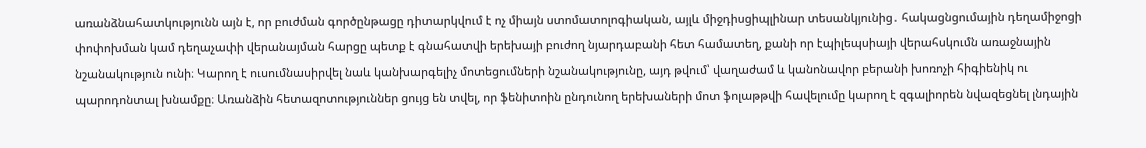առանձնահատկությունն այն է, որ բուժման գործընթացը դիտարկվում է ոչ միայն ստոմատոլոգիական, այլև միջդիսցիպլինար տեսանկյունից․ հակացնցումային դեղամիջոցի փոփոխման կամ դեղաչափի վերանայման հարցը պետք է գնահատվի երեխայի բուժող նյարդաբանի հետ համատեղ, քանի որ էպիլեպսիայի վերահսկումն առաջնային նշանակություն ունի։ Կարող է ուսումնասիրվել նաև կանխարգելիչ մոտեցումների նշանակությունը, այդ թվում՝ վաղաժամ և կանոնավոր բերանի խոռոչի հիգիենիկ ու պարոդոնտալ խնամքը։ Առանձին հետազոտություններ ցույց են տվել, որ ֆենիտոին ընդունող երեխաների մոտ ֆոլաթթվի հավելումը կարող է զգալիորեն նվազեցնել լնդային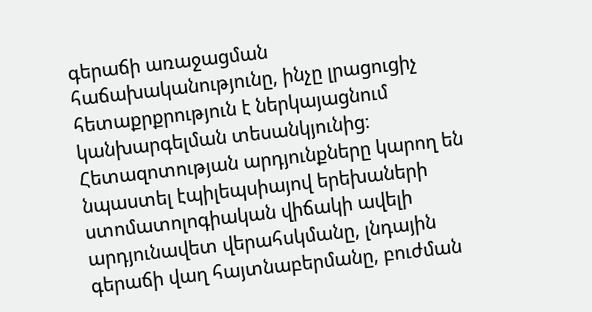գերաճի առաջացման հաճախականությունը, ինչը լրացուցիչ հետաքրքրություն է ներկայացնում կանխարգելման տեսանկյունից։ Հետազոտության արդյունքները կարող են նպաստել էպիլեպսիայով երեխաների ստոմատոլոգիական վիճակի ավելի արդյունավետ վերահսկմանը, լնդային գերաճի վաղ հայտնաբերմանը, բուժման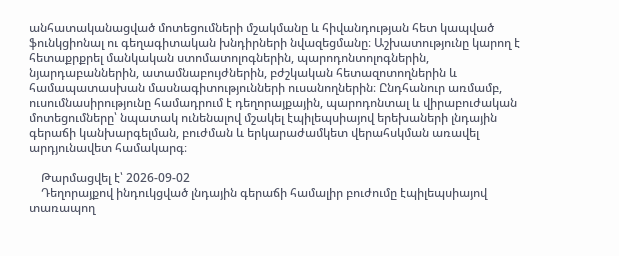անհատականացված մոտեցումների մշակմանը և հիվանդության հետ կապված ֆունկցիոնալ ու գեղագիտական խնդիրների նվազեցմանը։ Աշխատությունը կարող է հետաքրքրել մանկական ստոմատոլոգներին, պարոդոնտոլոգներին, նյարդաբաններին, ատամնաբույժներին, բժշկական հետազոտողներին և համապատասխան մասնագիտությունների ուսանողներին։ Ընդհանուր առմամբ, ուսումնասիրությունը համադրում է դեղորայքային, պարոդոնտալ և վիրաբուժական մոտեցումները՝ նպատակ ունենալով մշակել էպիլեպսիայով երեխաների լնդային գերաճի կանխարգելման, բուժման և երկարաժամկետ վերահսկման առավել արդյունավետ համակարգ։

    Թարմացվել է՝ 2026-09-02
    Դեղորայքով ինդուկցված լնդային գերաճի համալիր բուժումը էպիլեպսիայով տառապող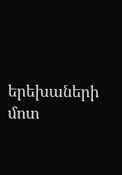երեխաների մոտ